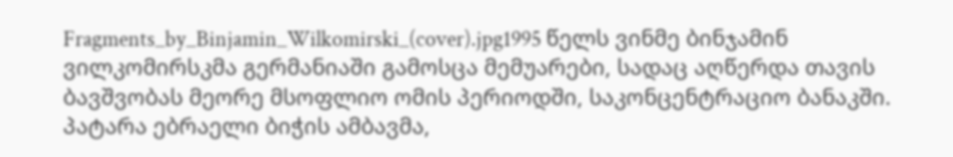Fragments_by_Binjamin_Wilkomirski_(cover).jpg1995 წელს ვინმე ბინჯამინ ვილკომირსკმა გერმანიაში გამოსცა მემუარები, სადაც აღწერდა თავის ბავშვობას მეორე მსოფლიო ომის პერიოდში, საკონცენტრაციო ბანაკში. პატარა ებრაელი ბიჭის ამბავმა,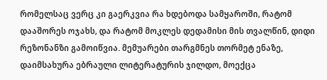რომელსაც ვერც კი გაერკვია რა ხდებოდა სამყაროში, რატომ დააშორეს ოჯახს, და რატომ მოკლეს დედამისი მის თვალწინ, დიდი რეზონანზი გამოიწვია. მემუარები თარგმნეს თორმეტ ენაზე, დაიმსახურა ებრაული ლიტერატურის ჯილდო, მოექცა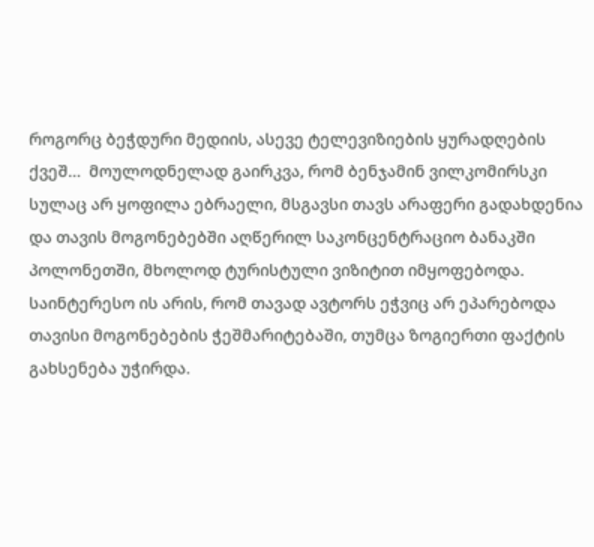როგორც ბეჭდური მედიის, ასევე ტელევიზიების ყურადღების ქვეშ…  მოულოდნელად გაირკვა, რომ ბენჯამინ ვილკომირსკი სულაც არ ყოფილა ებრაელი, მსგავსი თავს არაფერი გადახდენია და თავის მოგონებებში აღწერილ საკონცენტრაციო ბანაკში პოლონეთში, მხოლოდ ტურისტული ვიზიტით იმყოფებოდა.  საინტერესო ის არის, რომ თავად ავტორს ეჭვიც არ ეპარებოდა თავისი მოგონებების ჭეშმარიტებაში, თუმცა ზოგიერთი ფაქტის გახსენება უჭირდა.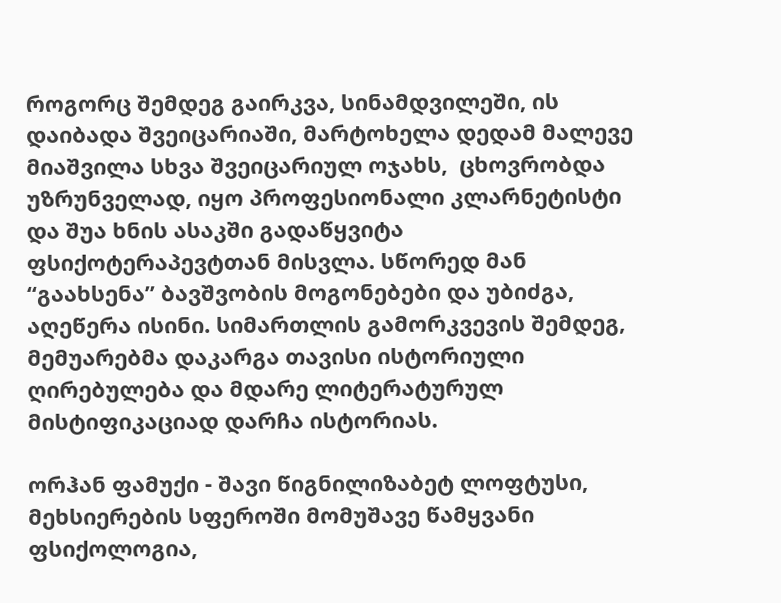როგორც შემდეგ გაირკვა, სინამდვილეში, ის დაიბადა შვეიცარიაში, მარტოხელა დედამ მალევე მიაშვილა სხვა შვეიცარიულ ოჯახს,  ცხოვრობდა უზრუნველად, იყო პროფესიონალი კლარნეტისტი და შუა ხნის ასაკში გადაწყვიტა ფსიქოტერაპევტთან მისვლა. სწორედ მან “გაახსენა” ბავშვობის მოგონებები და უბიძგა, აღეწერა ისინი. სიმართლის გამორკვევის შემდეგ, მემუარებმა დაკარგა თავისი ისტორიული ღირებულება და მდარე ლიტერატურულ მისტიფიკაციად დარჩა ისტორიას.

ორჰან ფამუქი - შავი წიგნილიზაბეტ ლოფტუსი, მეხსიერების სფეროში მომუშავე წამყვანი ფსიქოლოგია,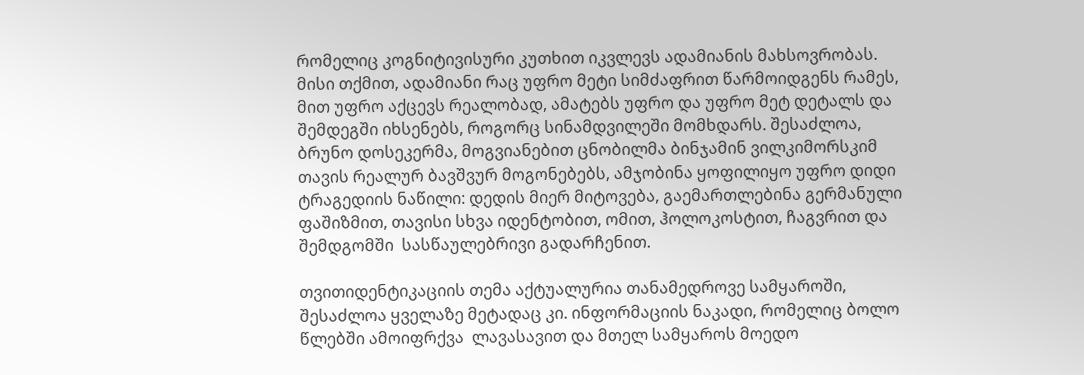რომელიც კოგნიტივისური კუთხით იკვლევს ადამიანის მახსოვრობას. მისი თქმით, ადამიანი რაც უფრო მეტი სიმძაფრით წარმოიდგენს რამეს, მით უფრო აქცევს რეალობად, ამატებს უფრო და უფრო მეტ დეტალს და შემდეგში იხსენებს, როგორც სინამდვილეში მომხდარს. შესაძლოა, ბრუნო დოსეკერმა, მოგვიანებით ცნობილმა ბინჯამინ ვილკიმორსკიმ თავის რეალურ ბავშვურ მოგონებებს, ამჯობინა ყოფილიყო უფრო დიდი ტრაგედიის ნაწილი: დედის მიერ მიტოვება, გაემართლებინა გერმანული ფაშიზმით, თავისი სხვა იდენტობით, ომით, ჰოლოკოსტით, ჩაგვრით და შემდგომში  სასწაულებრივი გადარჩენით.

თვითიდენტიკაციის თემა აქტუალურია თანამედროვე სამყაროში, შესაძლოა ყველაზე მეტადაც კი. ინფორმაციის ნაკადი, რომელიც ბოლო წლებში ამოიფრქვა  ლავასავით და მთელ სამყაროს მოედო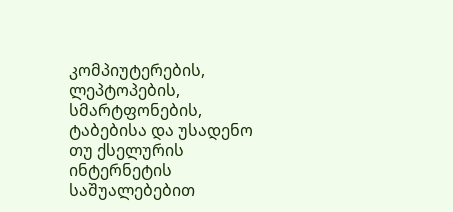კომპიუტერების, ლეპტოპების, სმარტფონების, ტაბებისა და უსადენო თუ ქსელურის ინტერნეტის  საშუალებებით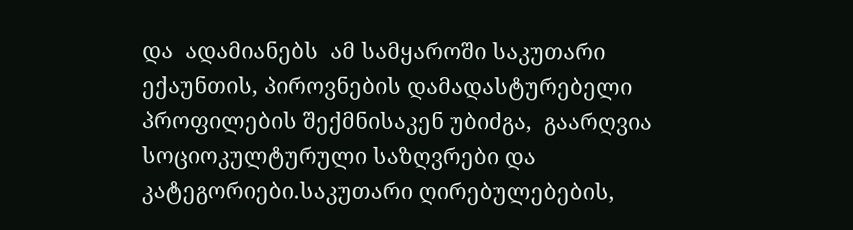და  ადამიანებს  ამ სამყაროში საკუთარი ექაუნთის, პიროვნების დამადასტურებელი პროფილების შექმნისაკენ უბიძგა,  გაარღვია სოციოკულტურული საზღვრები და კატეგორიები.საკუთარი ღირებულებების,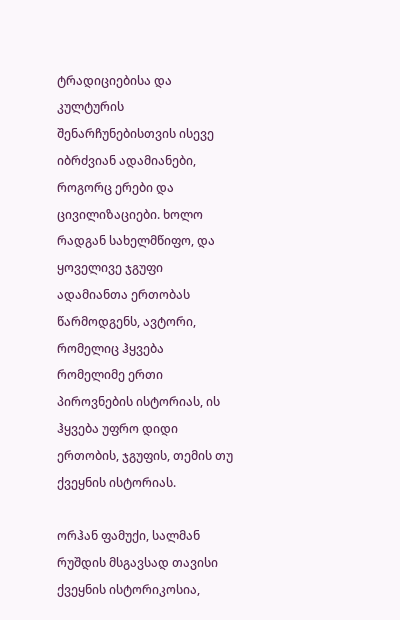ტრადიციებისა და კულტურის შენარჩუნებისთვის ისევე იბრძვიან ადამიანები, როგორც ერები და ცივილიზაციები. ხოლო რადგან სახელმწიფო, და ყოველივე ჯგუფი ადამიანთა ერთობას წარმოდგენს, ავტორი, რომელიც ჰყვება რომელიმე ერთი პიროვნების ისტორიას, ის ჰყვება უფრო დიდი ერთობის, ჯგუფის, თემის თუ ქვეყნის ისტორიას.

ორჰან ფამუქი, სალმან რუშდის მსგავსად თავისი ქვეყნის ისტორიკოსია,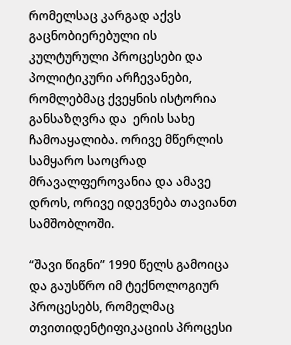რომელსაც კარგად აქვს გაცნობიერებული ის კულტურული პროცესები და პოლიტიკური არჩევანები, რომლებმაც ქვეყნის ისტორია განსაზღვრა და  ერის სახე ჩამოაყალიბა. ორივე მწერლის სამყარო საოცრად მრავალფეროვანია და ამავე დროს, ორივე იდევნება თავიანთ სამშობლოში.

“შავი წიგნი” 1990 წელს გამოიცა და გაუსწრო იმ ტექნოლოგიურ პროცესებს, რომელმაც თვითიდენტიფიკაციის პროცესი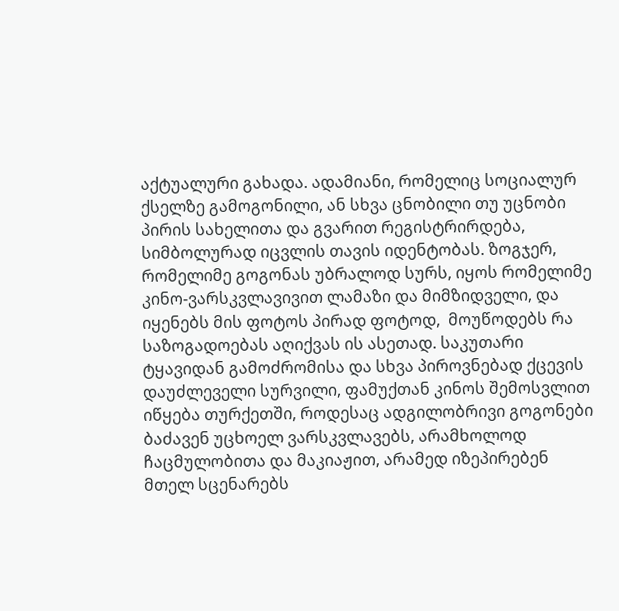აქტუალური გახადა. ადამიანი, რომელიც სოციალურ ქსელზე გამოგონილი, ან სხვა ცნობილი თუ უცნობი პირის სახელითა და გვარით რეგისტრირდება, სიმბოლურად იცვლის თავის იდენტობას. ზოგჯერ, რომელიმე გოგონას უბრალოდ სურს, იყოს რომელიმე კინო-ვარსკვლავივით ლამაზი და მიმზიდველი, და იყენებს მის ფოტოს პირად ფოტოდ,  მოუწოდებს რა საზოგადოებას აღიქვას ის ასეთად. საკუთარი ტყავიდან გამოძრომისა და სხვა პიროვნებად ქცევის დაუძლეველი სურვილი, ფამუქთან კინოს შემოსვლით იწყება თურქეთში, როდესაც ადგილობრივი გოგონები ბაძავენ უცხოელ ვარსკვლავებს, არამხოლოდ ჩაცმულობითა და მაკიაჟით, არამედ იზეპირებენ მთელ სცენარებს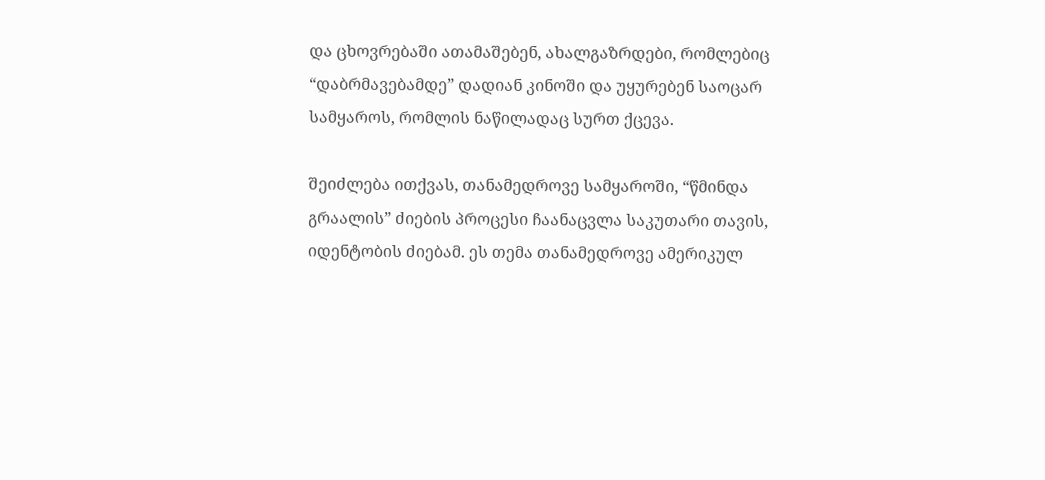და ცხოვრებაში ათამაშებენ, ახალგაზრდები, რომლებიც “დაბრმავებამდე” დადიან კინოში და უყურებენ საოცარ სამყაროს, რომლის ნაწილადაც სურთ ქცევა.

შეიძლება ითქვას, თანამედროვე სამყაროში, “წმინდა გრაალის” ძიების პროცესი ჩაანაცვლა საკუთარი თავის, იდენტობის ძიებამ. ეს თემა თანამედროვე ამერიკულ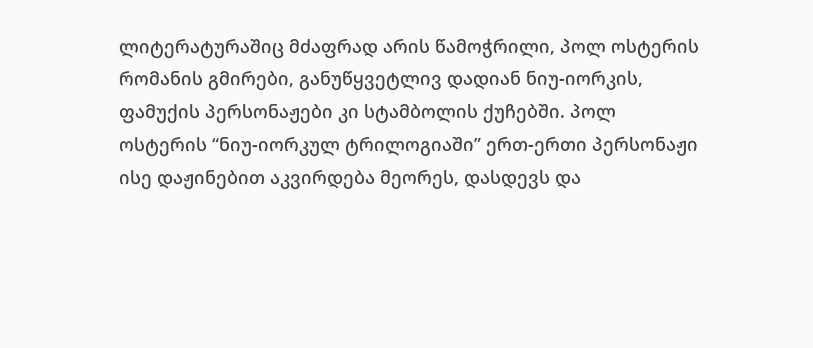ლიტერატურაშიც მძაფრად არის წამოჭრილი, პოლ ოსტერის რომანის გმირები, განუწყვეტლივ დადიან ნიუ-იორკის, ფამუქის პერსონაჟები კი სტამბოლის ქუჩებში. პოლ ოსტერის “ნიუ-იორკულ ტრილოგიაში” ერთ-ერთი პერსონაჟი ისე დაჟინებით აკვირდება მეორეს, დასდევს და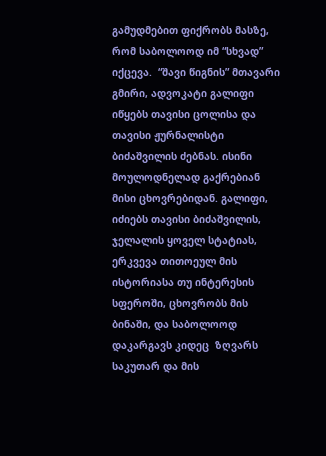გამუდმებით ფიქრობს მასზე, რომ საბოლოოდ იმ “სხვად” იქცევა.  “შავი წიგნის” მთავარი გმირი, ადვოკატი გალიფი იწყებს თავისი ცოლისა და თავისი ჟურნალისტი ბიძაშვილის ძებნას. ისინი მოულოდნელად გაქრებიან მისი ცხოვრებიდან. გალიფი, იძიებს თავისი ბიძაშვილის, ჯელალის ყოველ სტატიას, ერკვევა თითოეულ მის ისტორიასა თუ ინტერესის სფეროში, ცხოვრობს მის ბინაში, და საბოლოოდ დაკარგავს კიდეც  ზღვარს საკუთარ და მის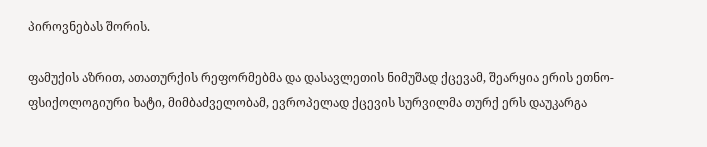პიროვნებას შორის.

ფამუქის აზრით, ათათურქის რეფორმებმა და დასავლეთის ნიმუშად ქცევამ, შეარყია ერის ეთნო-ფსიქოლოგიური ხატი, მიმბაძველობამ, ევროპელად ქცევის სურვილმა თურქ ერს დაუკარგა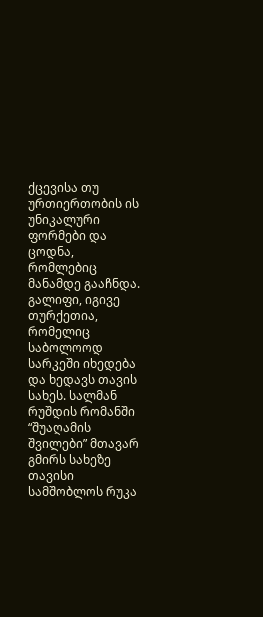ქცევისა თუ ურთიერთობის ის უნიკალური ფორმები და ცოდნა, რომლებიც მანამდე გააჩნდა. გალიფი, იგივე თურქეთია, რომელიც საბოლოოდ სარკეში იხედება და ხედავს თავის სახეს. სალმან რუშდის რომანში “შუაღამის შვილები” მთავარ გმირს სახეზე თავისი სამშობლოს რუკა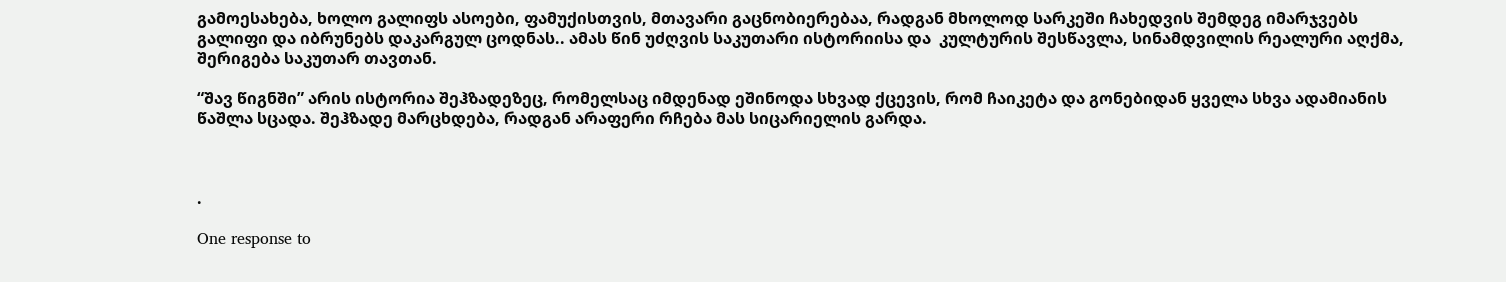გამოესახება, ხოლო გალიფს ასოები, ფამუქისთვის, მთავარი გაცნობიერებაა, რადგან მხოლოდ სარკეში ჩახედვის შემდეგ იმარჯვებს გალიფი და იბრუნებს დაკარგულ ცოდნას.. ამას წინ უძღვის საკუთარი ისტორიისა და  კულტურის შესწავლა, სინამდვილის რეალური აღქმა, შერიგება საკუთარ თავთან.

“შავ წიგნში” არის ისტორია შეჰზადეზეც, რომელსაც იმდენად ეშინოდა სხვად ქცევის, რომ ჩაიკეტა და გონებიდან ყველა სხვა ადამიანის წაშლა სცადა. შეჰზადე მარცხდება, რადგან არაფერი რჩება მას სიცარიელის გარდა.



.

One response to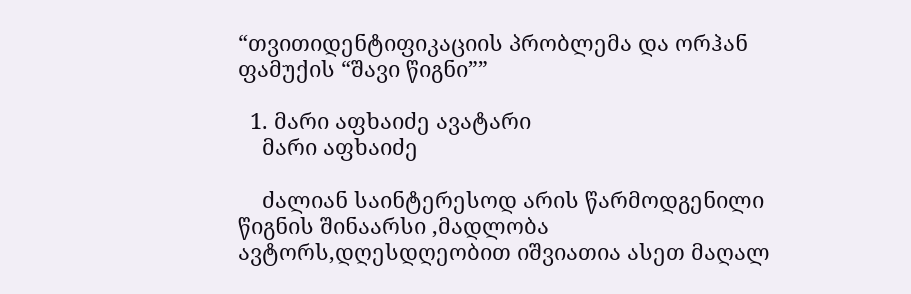“თვითიდენტიფიკაციის პრობლემა და ორჰან ფამუქის “შავი წიგნი””

  1. მარი აფხაიძე ავატარი
    მარი აფხაიძე

    ძალიან საინტერესოდ არის წარმოდგენილი წიგნის შინაარსი ,მადლობა ავტორს,დღესდღეობით იშვიათია ასეთ მაღალ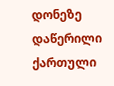დონეზე დაწერილი ქართული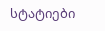სტატიები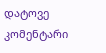დატოვე კომენტარი